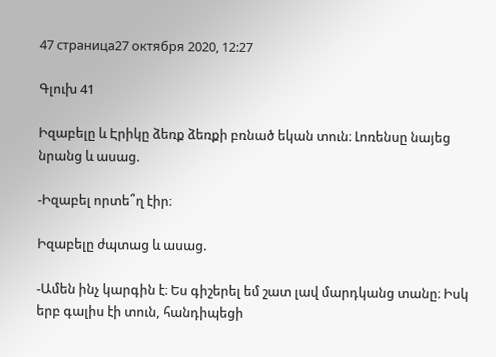47 страница27 октября 2020, 12:27

Գլուխ 41

Իզաբելը և Էրիկը ձեռք ձեռքի բռնած եկան տուն։ Լոռենսը նայեց նրանց և ասաց.

-Իզաբել որտե՞ղ էիր։

Իզաբելը ժպտաց և ասաց.

-Ամեն ինչ կարգին է։ Ես գիշերել եմ շատ լավ մարդկանց տանը։ Իսկ երբ գալիս էի տուն, հանդիպեցի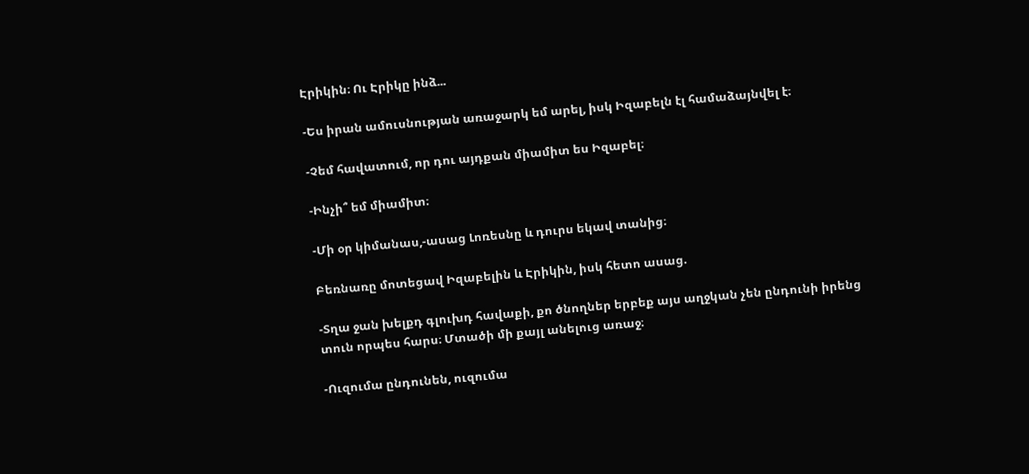Էրիկին։ Ու Էրիկը ինձ...

-Ես իրան ամուսնության առաջարկ եմ արել, իսկ Իզաբելն էլ համաձայնվել է։

-Չեմ հավատում, որ դու այդքան միամիտ ես Իզաբել։

-Ինչի՞ եմ միամիտ։

-Մի օր կիմանաս,-ասաց Լոռեսնը և դուրս եկավ տանից։

Բեռնառը մոտեցավ Իզաբելին և Էրիկին, իսկ հետո ասաց.

-Տղա ջան խելքդ գլուխդ հավաքի, քո ծնողներ երբեք այս աղջկան չեն ընդունի իրենց տուն որպես հարս։ Մտածի մի քայլ անելուց առաջ։

-Ուզումա ընդունեն, ուզումա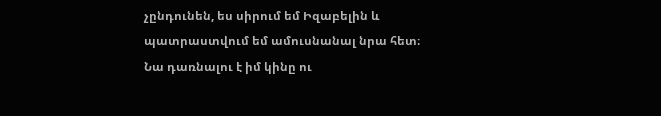չընդունեն, ես սիրում եմ Իզաբելին և պատրաստվում եմ ամուսնանալ նրա հետ։ Նա դառնալու է իմ կինը ու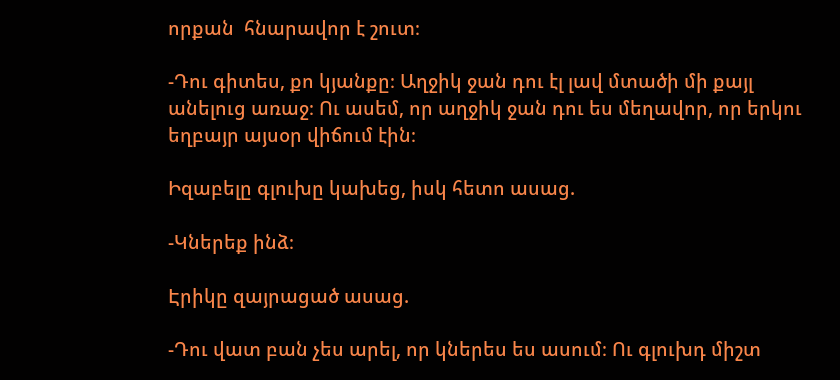որքան  հնարավոր է շուտ։

-Դու գիտես, քո կյանքը։ Աղջիկ ջան դու էլ լավ մտածի մի քայլ անելուց առաջ։ Ու ասեմ, որ աղջիկ ջան դու ես մեղավոր, որ երկու եղբայր այսօր վիճում էին։

Իզաբելը գլուխը կախեց, իսկ հետո ասաց.

-Կներեք ինձ։

Էրիկը զայրացած ասաց.

-Դու վատ բան չես արել, որ կներես ես ասում։ Ու գլուխդ միշտ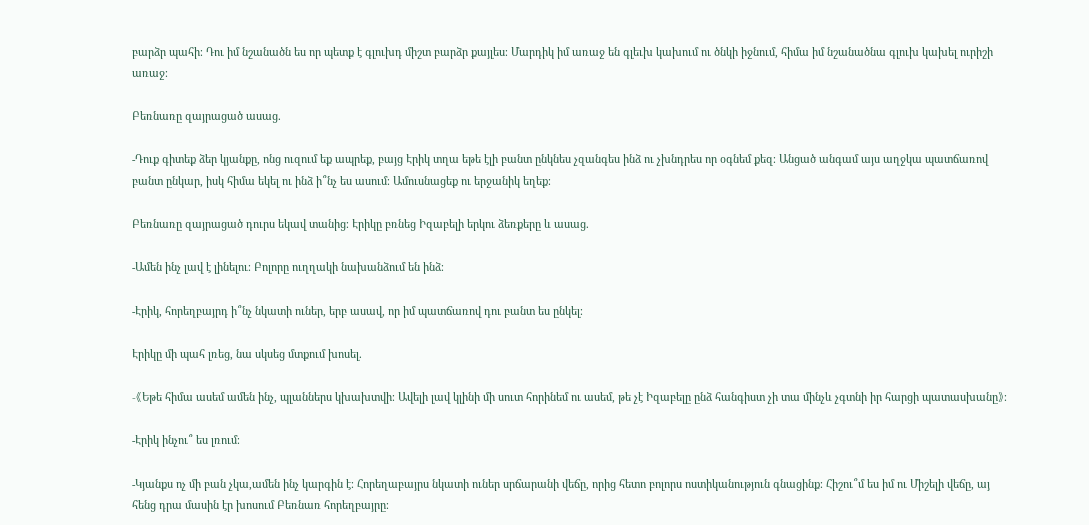բարձր պահի։ Դու իմ նշանածն ես որ պետք է գլուխդ միշտ բարձր քայլես։ Մարդիկ իմ առաջ են գլեւխ կախում ու ծնկի իջնում, հիմա իմ նշանածնա գլուխ կախել ուրիշի առաջ։

Բեռնառը զայրացած ասաց.

-Դուք գիտեք ձեր կյանքը, ոնց ուզում եք ապրեք, բայց Էրիկ տղա եթե էլի բանտ ընկնես չզանգես ինձ ու չխնդրես որ օգնեմ քեզ։ Անցած անգամ այս աղջկա պատճառով բանտ ընկար, իսկ հիմա եկել ու ինձ ի՞նչ ես ասում։ Ամուսնացեք ու երջանիկ եղեք։

Բեռնառը զայրացած դուրս եկավ տանից։ Էրիկը բռնեց Իզաբելի երկու ձեռքերը և ասաց.

-Ամեն ինչ լավ է լինելու։ Բոլորը ուղղակի նախանձում են ինձ։

-Էրիկ, հորեղբայրդ ի՞նչ նկատի ուներ, երբ ասավ, որ իմ պատճառով դու բանտ ես ընկել։

Էրիկը մի պահ լռեց, նա սկսեց մտքում խոսել.

-《Եթե հիմա ասեմ ամեն ինչ, պլաններս կխախտվի։ Ավելի լավ կլինի մի սուտ հորինեմ ու ասեմ, թե չէ Իզաբելը ընձ հանգիստ չի տա մինչև չգտնի իր հարցի պատասխանը》։

-Էրիկ ինչու՞ ես լռում։

-Կյանքս ոչ մի բան չկա,ամեն ինչ կարգին է։ Հորեղաբայրս նկատի ուներ սրճարանի վեճը, որից հետո բոլորս ոստիկանություն գնացինք։ Հիշու՞մ ես իմ ու Միշելի վեճը, այ հենց դրա մասին էր խոսում Բեռնառ հորեղբայրը։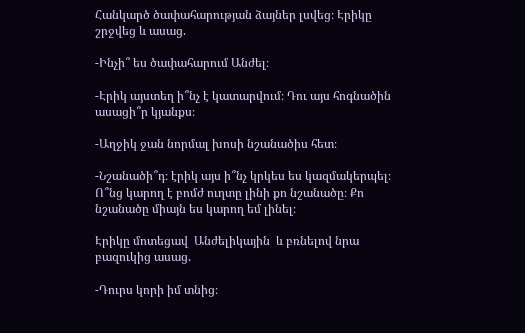Հանկարծ ծափահարության ձայներ լսվեց։ Էրիկը շրջվեց և ասաց.

-Ինչի՞ ես ծափահարում Անժել։

-Էրիկ այստեղ ի՞նչ է կատարվում։ Դու այս հոգնածին ասացի՞ր կյանքս։

-Աղջիկ ջան նորմալ խոսի նշանածիս հետ։

-Նշանածի՞դ։ էրիկ այս ի՞նչ կրկես ես կազմակերպել։ Ո՞նց կարող է բոմժ ուղտը լինի քո նշանածը։ Քո նշանածը միայն ես կարող եմ լինել։

Էրիկը մոտեցավ  Անժելիկային  և բռնելով նրա բազուկից ասաց.

-Դուրս կորի իմ տնից։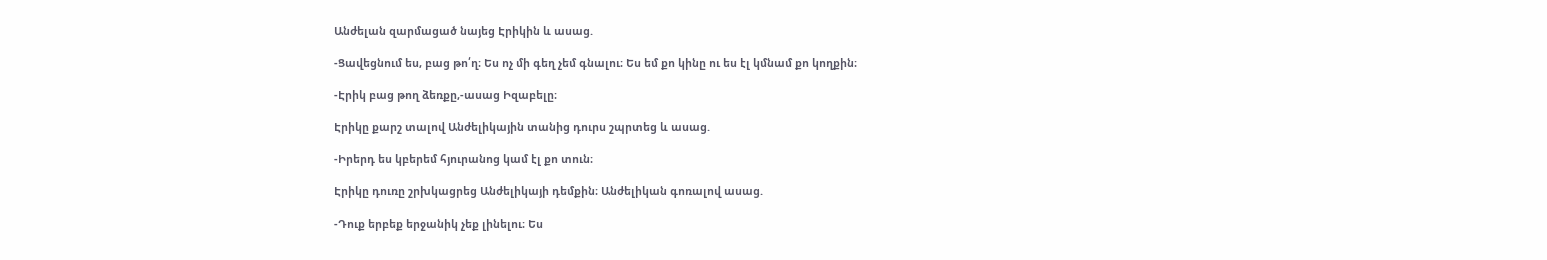Անժելան զարմացած նայեց Էրիկին և ասաց.

-Ցավեցնում ես, բաց թո՛ղ։ Ես ոչ մի գեղ չեմ գնալու։ Ես եմ քո կինը ու ես էլ կմնամ քո կողքին։

-Էրիկ բաց թող ձեռքը,-ասաց Իզաբելը։

Էրիկը քարշ տալով Անժելիկային տանից դուրս շպրտեց և ասաց.

-Իրերդ ես կբերեմ հյուրանոց կամ էլ քո տուն։

Էրիկը դուռը շրխկացրեց Անժելիկայի դեմքին։ Անժելիկան գոռալով ասաց.

-Դուք երբեք երջանիկ չեք լինելու։ Ես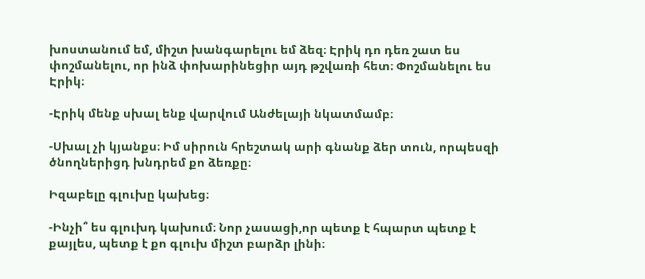խոստանում եմ, միշտ խանգարելու եմ ձեզ։ Էրիկ դո դեռ շատ ես փոշմանելու, որ ինձ փոխարինեցիր այդ թշվառի հետ։ Փոշմանելու ես Էրիկ։

-Էրիկ մենք սխալ ենք վարվում Անժելայի նկատմամբ։

-Սխալ չի կյանքս։ Իմ սիրուն հրեշտակ արի գնանք ձեր տուն, որպեսզի ծնողներիցդ խնդրեմ քո ձեռքը։

Իզաբելը գլուխը կախեց։

-Ինչի՞ ես գլուխդ կախում։ Նոր չասացի,որ պետք է հպարտ պետք է քայլես, պետք է քո գլուխ միշտ բարձր լինի։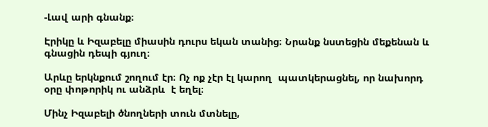-Լավ արի գնանք։

Էրիկը և Իզաբելը միասին դուրս եկան տանից։ Նրանք նստեցին մեքենան և գնացին դեպի գյուղ։

Արևը երկնքում շողում էր։ Ոչ ոք չէր էլ կարող  պատկերացնել, որ նախորդ օրը փոթորիկ ու անձրև  է եղել։

Մինչ Իզաբելի ծնողների տուն մտնելը,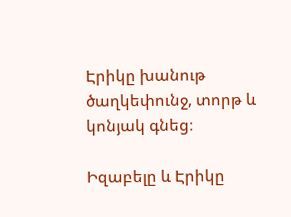Էրիկը խանութ ծաղկեփունջ, տորթ և կոնյակ գնեց։

Իզաբելը և Էրիկը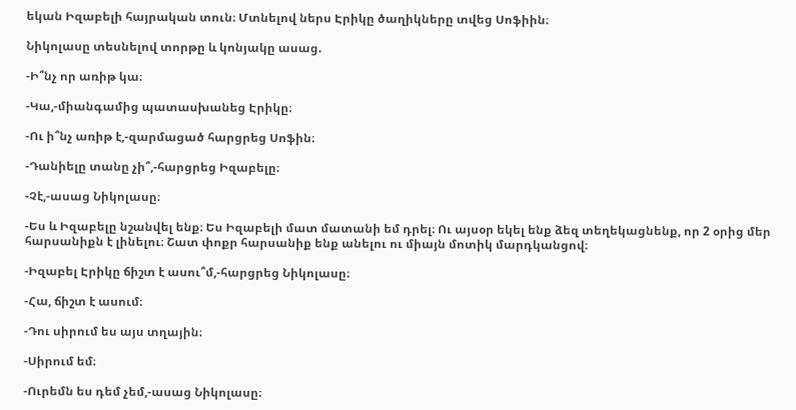եկան Իզաբելի հայրական տուն։ Մտնելով ներս Էրիկը ծաղիկները տվեց Սոֆիին։

Նիկոլասը տեսնելով տորթը և կոնյակը ասաց.

-Ի՞նչ որ առիթ կա։

-Կա,-միանգամից պատասխանեց Էրիկը։

-Ու ի՞նչ առիթ է,-զարմացած հարցրեց Սոֆին։

-Դանիելը տանը չի՞,-հարցրեց Իզաբելը։

-Չէ,-ասաց Նիկոլասը։

-Ես և Իզաբելը նշանվել ենք։ Ես Իզաբելի մատ մատանի եմ դրել։ Ու այսօր եկել ենք ձեզ տեղեկացնենք, որ 2 օրից մեր հարսանիքն է լինելու։ Շատ փոքր հարսանիք ենք անելու ու միայն մոտիկ մարդկանցով։

-Իզաբել Էրիկը ճիշտ է ասու՞մ,-հարցրեց Նիկոլասը։

-Հա, ճիշտ է ասում։

-Դու սիրում ես այս տղային։

-Սիրում եմ։

-Ուրեմն ես դեմ չեմ,-ասաց Նիկոլասը։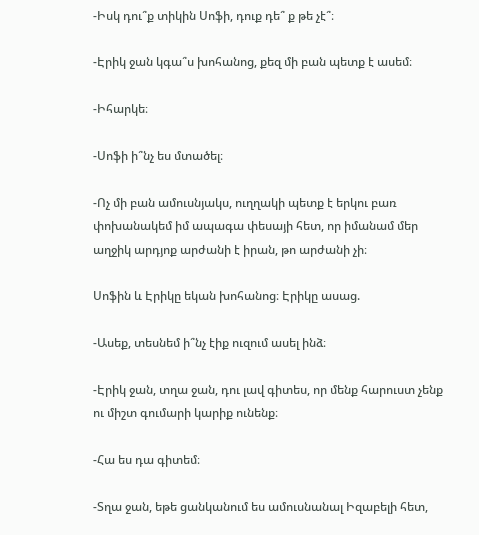-Իսկ դու՞ք տիկին Սոֆի, դուք դե՞ ք թե չէ՞։

-Էրիկ ջան կգա՞ս խոհանոց, քեզ մի բան պետք է ասեմ։

-Իհարկե։

-Սոֆի ի՞նչ ես մտածել։

-Ոչ մի բան ամուսնյակս, ուղղակի պետք է երկու բառ փոխանակեմ իմ ապագա փեսայի հետ, որ իմանամ մեր աղջիկ արդյոք արժանի է իրան, թո արժանի չի։

Սոֆին և Էրիկը եկան խոհանոց։ Էրիկը ասաց.

-Ասեք, տեսնեմ ի՞նչ էիք ուզում ասել ինձ։

-Էրիկ ջան, տղա ջան, դու լավ գիտես, որ մենք հարուստ չենք ու միշտ գումարի կարիք ունենք։

-Հա ես դա գիտեմ։

-Տղա ջան, եթե ցանկանում ես ամուսնանալ Իզաբելի հետ,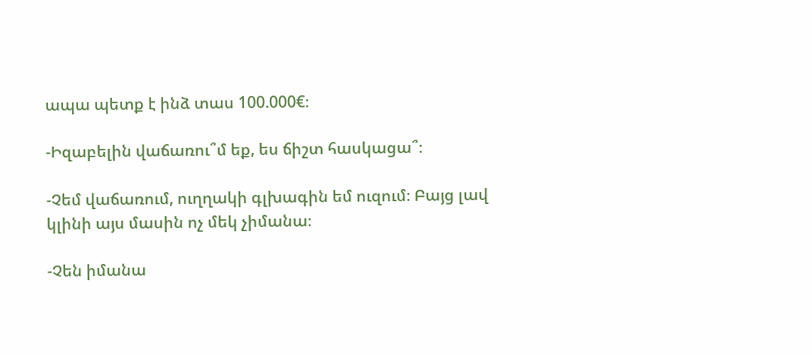ապա պետք է ինձ տաս 100.000€։

-Իզաբելին վաճառու՞մ եք, ես ճիշտ հասկացա՞։

-Չեմ վաճառում, ուղղակի գլխագին եմ ուզում։ Բայց լավ կլինի այս մասին ոչ մեկ չիմանա։

-Չեն իմանա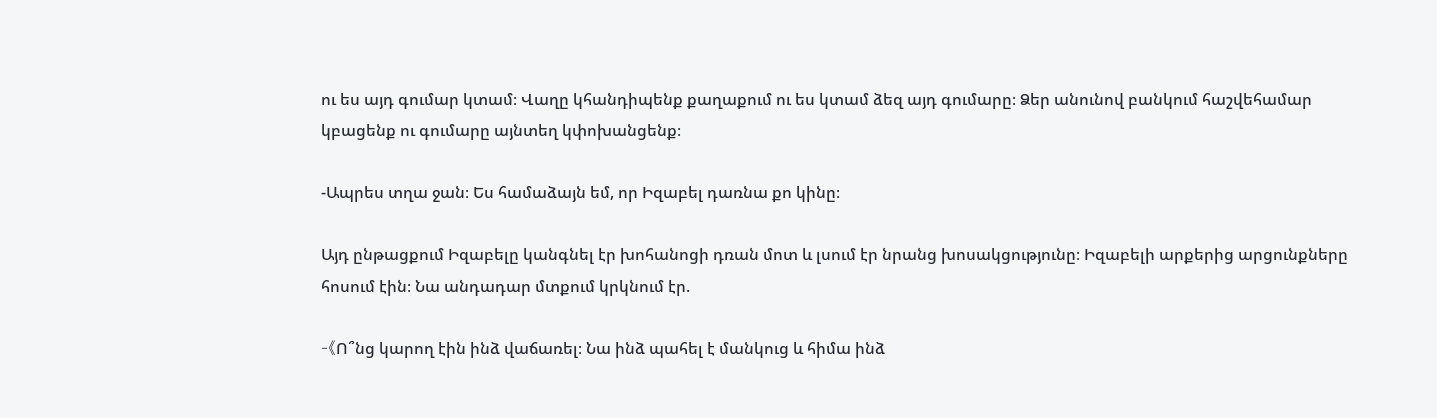ու ես այդ գումար կտամ։ Վաղը կհանդիպենք քաղաքում ու ես կտամ ձեզ այդ գումարը։ Ձեր անունով բանկում հաշվեհամար կբացենք ու գումարը այնտեղ կփոխանցենք։

-Ապրես տղա ջան։ Ես համաձայն եմ, որ Իզաբել դառնա քո կինը։

Այդ ընթացքում Իզաբելը կանգնել էր խոհանոցի դռան մոտ և լսում էր նրանց խոսակցությունը։ Իզաբելի արքերից արցունքները հոսում էին։ Նա անդադար մտքում կրկնում էր.

-《Ո՞նց կարող էին ինձ վաճառել։ Նա ինձ պահել է մանկուց և հիմա ինձ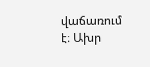վաճառում է։ Ախր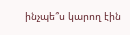ինչպե՞ս կարող էին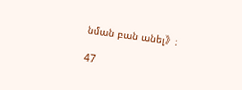նման բան անել》։

47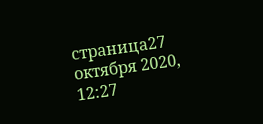страница27 октября 2020, 12:27